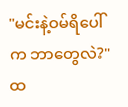"မင်းနဲ့ဝမ်ရိပေါ်က ဘာတွေလဲ?"
ထ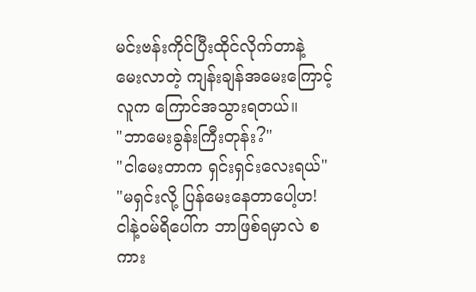မင်းဗန်းကိုင်ပြီးထိုင်လိုက်တာနဲ့ မေးလာတဲ့ ကျန်းချန်အမေးကြောင့် လူက ကြောင်အသွားရတယ်။
"ဘာမေးခွန်းကြီးတုန်း?"
"ငါမေးတာက ရှင်းရှင်းလေးရယ်"
"မရှင်းလို့ ပြန်မေးနေတာပေါ့ဟ! ငါနဲ့ဝမ်ရိပေါ်က ဘာဖြစ်ရမှာလဲ စကား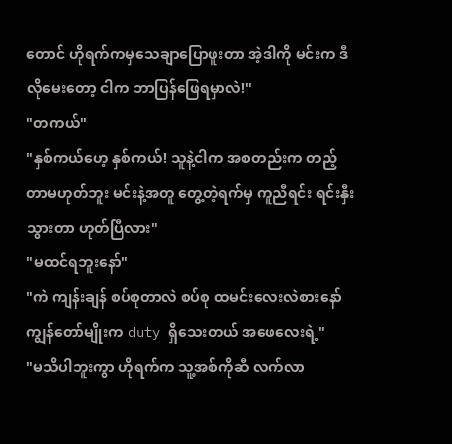တောင် ဟိုရက်ကမှသေချာပြောဖူးတာ အဲ့ဒါကို မင်းက ဒီလိုမေးတော့ ငါက ဘာပြန်ဖြေရမှာလဲ!"
"တကယ်"
"နှစ်ကယ်ဟေ့ နှစ်ကယ်! သူနဲ့ငါက အစတည်းက တည့်တာမဟုတ်ဘူး မင်းနဲ့အတူ တွေ့တဲ့ရက်မှ ကူညီရင်း ရင်းနှီးသွားတာ ဟုတ်ပြီလား"
"မထင်ရဘူးနော်"
"ကဲ ကျန်းချန် စပ်စုတာလဲ စပ်စု ထမင်းလေးလဲစားနော် ကျွန်တော်မျိုးက duty ရှိသေးတယ် အဖေလေးရဲ့"
"မသိပါဘူးကွာ ဟိုရက်က သူ့အစ်ကိုဆီ လက်လာ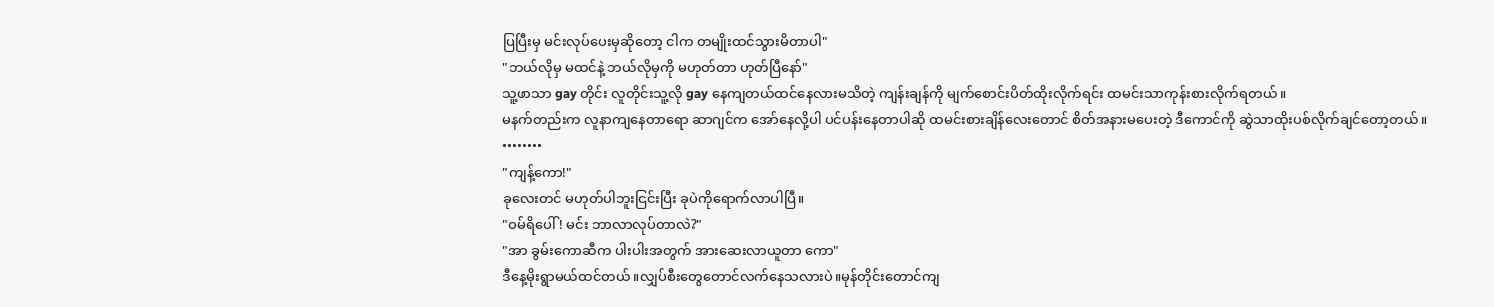ပြပြီးမှ မင်းလုပ်ပေးမှဆိုတော့ ငါက တမျိုးထင်သွားမိတာပါ"
"ဘယ်လိုမှ မထင်နဲ့ ဘယ်လိုမှကို မဟုတ်တာ ဟုတ်ပြီနော်"
သူ့ဖာသာ gay တိုင်း လူတိုင်းသူ့လို gay နေကျတယ်ထင်နေလားမသိတဲ့ ကျန်းချန်ကို မျက်စောင်းပိတ်ထိုးလိုက်ရင်း ထမင်းသာကုန်းစားလိုက်ရတယ်။
မနက်တည်းက လူနာကျနေတာရော ဆာဂျင်က အော်နေလို့ပါ ပင်ပန်းနေတာပါဆို ထမင်းစားချိန်လေးတောင် စိတ်အနားမပေးတဲ့ ဒီကောင်ကို ဆွဲသာထိုးပစ်လိုက်ချင်တော့တယ်။
••••••••
"ကျန့်ကော!"
ခုလေးတင် မဟုတ်ပါဘူးငြင်းပြီး ခုပဲကိုရောက်လာပါပြီ။
"ဝမ်ရိပေါ် ! မင်း ဘာလာလုပ်တာလဲ?"
"အာ ခွမ်းကောဆီက ပါးပါးအတွက် အားဆေးလာယူတာ ကော"
ဒီနေ့မိုးရွာမယ်ထင်တယ်။လျှပ်စီးတွေတောင်လက်နေသလားပဲ။မုန်တိုင်းတောင်ကျ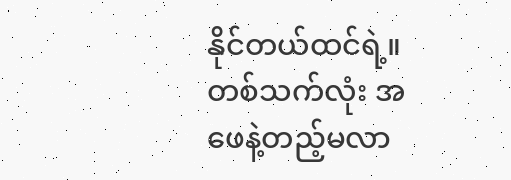နိုင်တယ်ထင်ရဲ့။တစ်သက်လုံး အဖေနဲ့တည့်မလာ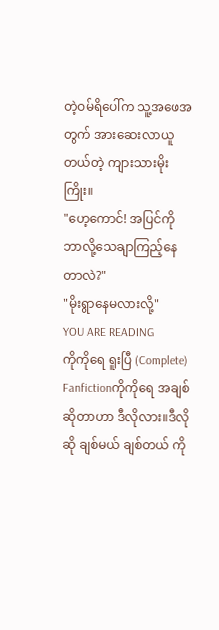တဲ့ဝမ်ရိပေါ်က သူ့အဖေအတွက် အားဆေးလာယူတယ်တဲ့ ကျားသားမိုးကြိုး။
"ဟေ့ကောင်! အပြင်ကို ဘာလို့သေချာကြည့်နေတာလဲ?"
"မိုးရွာနေမလားလို့"
YOU ARE READING
ကိုကိုရေ ရူးပြီ (Complete)
Fanfictionကိုကိုရေ အချစ်ဆိုတာဟာ ဒီလိုလား။ဒီလိုဆို ချစ်မယ် ချစ်တယ် ကို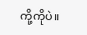ကို့ကိုပဲ။